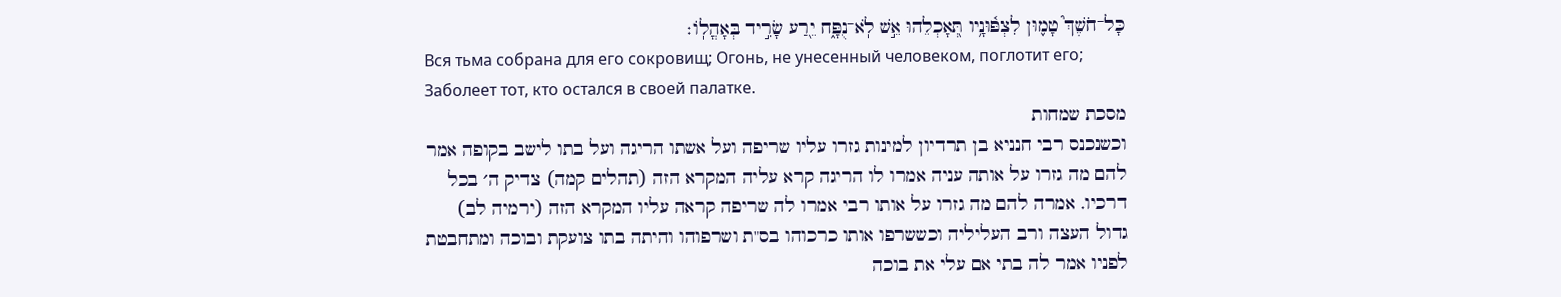כָּל־חֹשֶׁךְ֮ טָמ֪וּן לִצְפּ֫וּנָ֥יו תְּ֭אָכְלֵהוּ אֵ֣שׁ לֹֽא־נֻפָּ֑ח יֵ֖רַע שָׂרִ֣יד בְּאָהֳלֽוֹ׃
Вся тьма собрана для его сокровищ; Огонь, не унесенный человеком, поглотит его; Заболеет тот, кто остался в своей палатке.
מסכת שמחות
וכשנכנס רבי חנניא בן תרדיון למינות גזרו עליו שריפה ועל אשתו הריגה ועל בתו לישב בקופה אמר להם מה גזרו על אותה עניה אמרו לו הריגה קרא עליה המקרא הזה (תהלים קמה) צדיק ה׳ בכל דרכיו. אמרה להם מה גזרו על אותו רבי אמרו לה שריפה קראה עליו המקרא הזה (ירמיה לב) גדול העצה ורב העליליה וכששרפו אותו כרכוהו בס"ת ושרפוהו והיתה בתו צועקת ובוכה ומתחבטת לפניו אמר לה בתי אם עלי את בוכה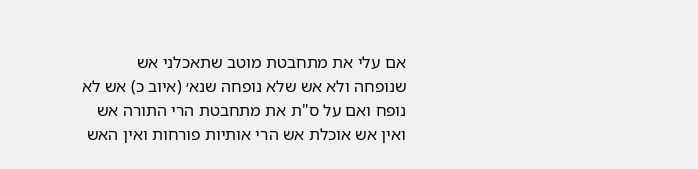אם עלי את מתחבטת מוטב שתאכלני אש שנופחה ולא אש שלא נופחה שנא׳ (איוב כ) אש לא נופח ואם על ס"ת את מתחבטת הרי התורה אש ואין אש אוכלת אש הרי אותיות פורחות ואין האש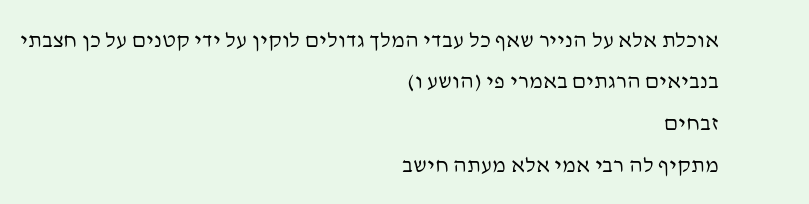אוכלת אלא על הנייר שאף כל עבדי המלך גדולים לוקין על ידי קטנים על כן חצבתי בנביאים הרגתים באמרי פי (הושע ו)
זבחים
מתקיף לה רבי אמי אלא מעתה חישב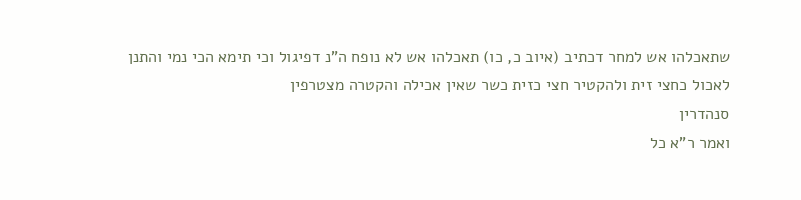שתאכלהו אש למחר דכתיב (איוב כ, כו) תאכלהו אש לא נופח ה"נ דפיגול וכי תימא הכי נמי והתנן לאכול כחצי זית ולהקטיר חצי כזית כשר שאין אכילה והקטרה מצטרפין
סנהדרין
ואמר ר"א כל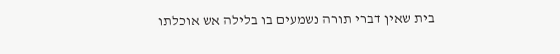בית שאין דברי תורה נשמעים בו בלילה אש אוכלתו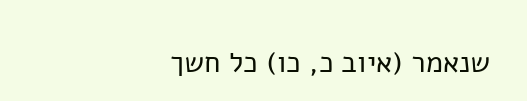שנאמר (איוב כ, כו) כל חשך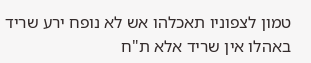טמון לצפוניו תאכלהו אש לא נופח ירע שריד באהלו אין שריד אלא ת"ח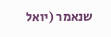שנאמר (יואל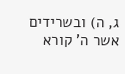ג, ה) ובשרידים אשר ה' קורא